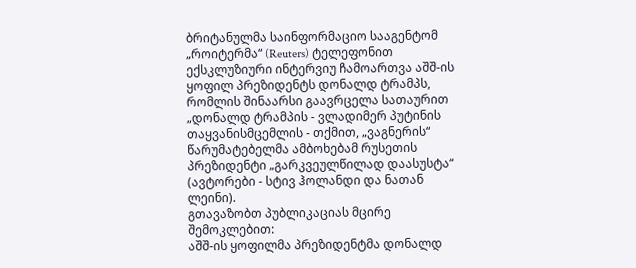ბრიტანულმა საინფორმაციო სააგენტომ „როიტერმა“ (Reuters) ტელეფონით ექსკლუზიური ინტერვიუ ჩამოართვა აშშ-ის ყოფილ პრეზიდენტს დონალდ ტრამპს, რომლის შინაარსი გაავრცელა სათაურით „დონალდ ტრამპის - ვლადიმერ პუტინის თაყვანისმცემლის - თქმით, „ვაგნერის“ წარუმატებელმა ამბოხებამ რუსეთის პრეზიდენტი „გარკვეულწილად დაასუსტა“ (ავტორები - სტივ ჰოლანდი და ნათან ლეინი).
გთავაზობთ პუბლიკაციას მცირე შემოკლებით:
აშშ-ის ყოფილმა პრეზიდენტმა დონალდ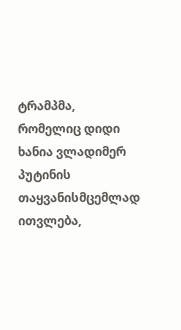ტრამპმა, რომელიც დიდი ხანია ვლადიმერ პუტინის თაყვანისმცემლად ითვლება,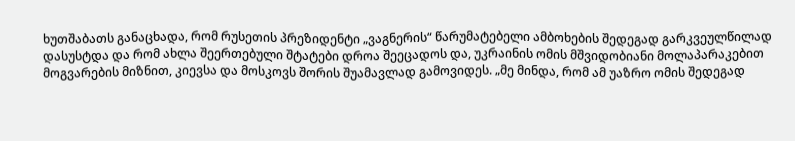ხუთშაბათს განაცხადა, რომ რუსეთის პრეზიდენტი „ვაგნერის“ წარუმატებელი ამბოხების შედეგად გარკვეულწილად დასუსტდა და რომ ახლა შეერთებული შტატები დროა შეეცადოს და, უკრაინის ომის მშვიდობიანი მოლაპარაკებით მოგვარების მიზნით, კიევსა და მოსკოვს შორის შუამავლად გამოვიდეს. „მე მინდა, რომ ამ უაზრო ომის შედეგად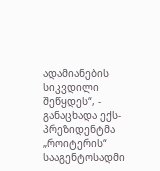ადამიანების სიკვდილი შეწყდეს“, - განაცხადა ექს-პრეზიდენტმა „როიტერის“ სააგენტოსადმი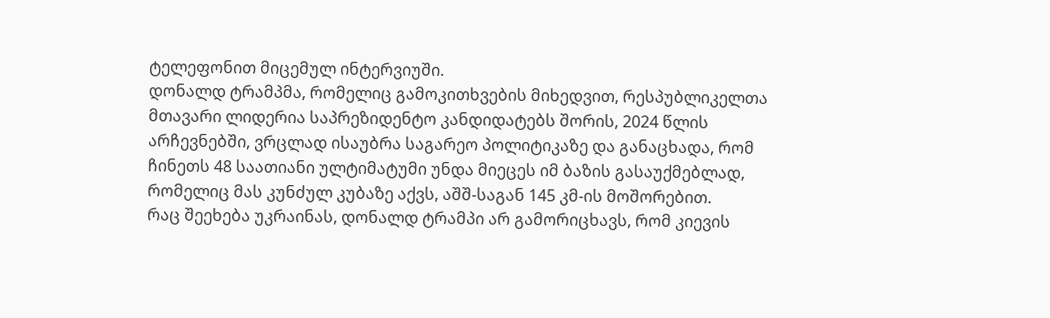ტელეფონით მიცემულ ინტერვიუში.
დონალდ ტრამპმა, რომელიც გამოკითხვების მიხედვით, რესპუბლიკელთა მთავარი ლიდერია საპრეზიდენტო კანდიდატებს შორის, 2024 წლის არჩევნებში, ვრცლად ისაუბრა საგარეო პოლიტიკაზე და განაცხადა, რომ ჩინეთს 48 საათიანი ულტიმატუმი უნდა მიეცეს იმ ბაზის გასაუქმებლად, რომელიც მას კუნძულ კუბაზე აქვს, აშშ-საგან 145 კმ-ის მოშორებით.
რაც შეეხება უკრაინას, დონალდ ტრამპი არ გამორიცხავს, რომ კიევის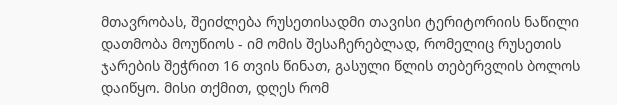მთავრობას, შეიძლება რუსეთისადმი თავისი ტერიტორიის ნაწილი დათმობა მოუწიოს - იმ ომის შესაჩერებლად, რომელიც რუსეთის ჯარების შეჭრით 16 თვის წინათ, გასული წლის თებერვლის ბოლოს დაიწყო. მისი თქმით, დღეს რომ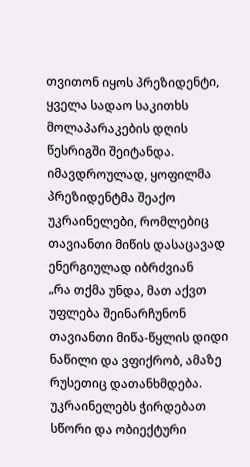თვითონ იყოს პრეზიდენტი, ყველა სადაო საკითხს მოლაპარაკების დღის წესრიგში შეიტანდა. იმავდროულად, ყოფილმა პრეზიდენტმა შეაქო უკრაინელები, რომლებიც თავიანთი მიწის დასაცავად ენერგიულად იბრძვიან
„რა თქმა უნდა, მათ აქვთ უფლება შეინარჩუნონ თავიანთი მიწა-წყლის დიდი ნაწილი და ვფიქრობ, ამაზე რუსეთიც დათანხმდება. უკრაინელებს ჭირდებათ სწორი და ობიექტური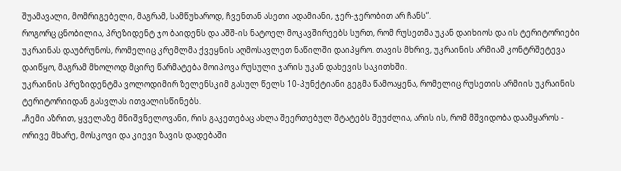შუამავალი, მომრიგებელი, მაგრამ, სამწუხაროდ, ჩვენთან ასეთი ადამიანი, ჯერ-ჯერობით არ ჩანს“.
როგორც ცნობილია, პრეზიდენტ ჯო ბაიდენს და აშშ-ის ნატოელ მოკავშირეებს სურთ, რომ რუსეთმა უკან დაიხიოს და ის ტერიტორიები უკრაინას დაუბრუნოს, რომელიც კრემლმა ქვეყნის აღმოსავლეთ ნაწილში დაიპყრო. თავის მხრივ, უკრაინის არმიამ კონტრშეტევა დაიწყო, მაგრამ მხოლოდ მცირე წარმატება მოიპოვა რუსული ჯარის უკან დახევის საკითხში.
უკრაინის პრეზიდენტმა ვოლოდიმირ ზელენსკიმ გასულ წელს 10-პუნქტიანი გეგმა წამოაყენა, რომელიც რუსეთის არმიის უკრაინის ტერიტორიიდან გასვლას ითვალისწინებს.
„ჩემი აზრით, ყველაზე მნიშვნელოვანი, რის გაკეთებაც ახლა შეერთებულ შტატებს შეუძლია, არის ის, რომ მშვიდობა დაამყაროს - ორივე მხარე, მოსკოვი და კიევი ზავის დადებაში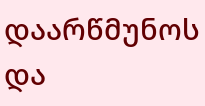დაარწმუნოს და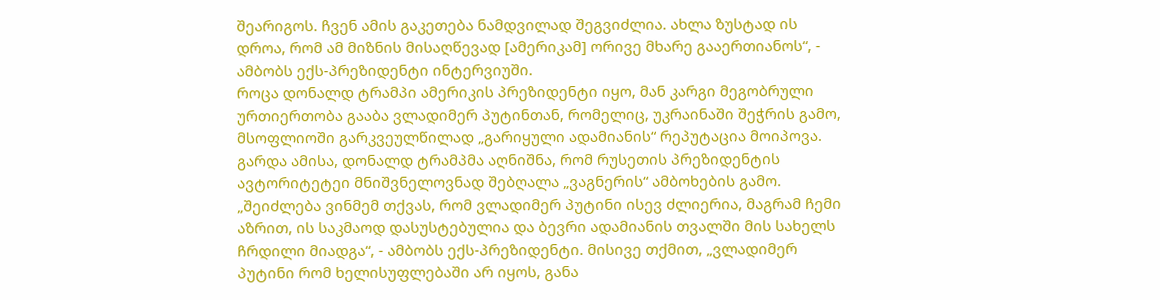შეარიგოს. ჩვენ ამის გაკეთება ნამდვილად შეგვიძლია. ახლა ზუსტად ის დროა, რომ ამ მიზნის მისაღწევად [ამერიკამ] ორივე მხარე გააერთიანოს“, - ამბობს ექს-პრეზიდენტი ინტერვიუში.
როცა დონალდ ტრამპი ამერიკის პრეზიდენტი იყო, მან კარგი მეგობრული ურთიერთობა გააბა ვლადიმერ პუტინთან, რომელიც, უკრაინაში შეჭრის გამო, მსოფლიოში გარკვეულწილად „გარიყული ადამიანის“ რეპუტაცია მოიპოვა. გარდა ამისა, დონალდ ტრამპმა აღნიშნა, რომ რუსეთის პრეზიდენტის ავტორიტეტეი მნიშვნელოვნად შებღალა „ვაგნერის“ ამბოხების გამო. „შეიძლება ვინმემ თქვას, რომ ვლადიმერ პუტინი ისევ ძლიერია, მაგრამ ჩემი აზრით, ის საკმაოდ დასუსტებულია და ბევრი ადამიანის თვალში მის სახელს ჩრდილი მიადგა“, - ამბობს ექს-პრეზიდენტი. მისივე თქმით, „ვლადიმერ პუტინი რომ ხელისუფლებაში არ იყოს, განა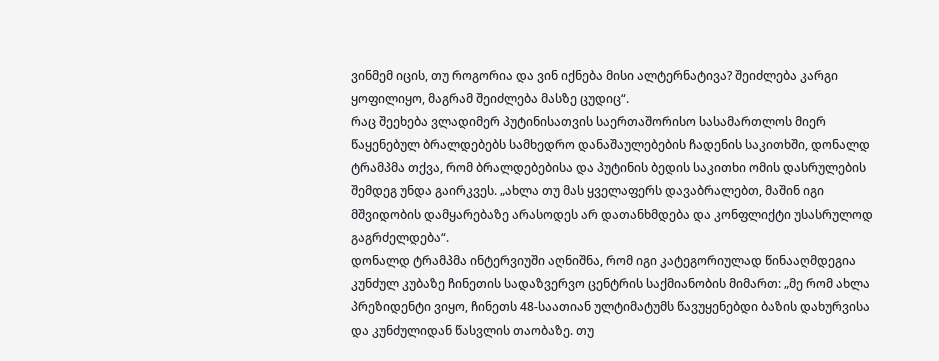ვინმემ იცის, თუ როგორია და ვინ იქნება მისი ალტერნატივა? შეიძლება კარგი ყოფილიყო, მაგრამ შეიძლება მასზე ცუდიც“.
რაც შეეხება ვლადიმერ პუტინისათვის საერთაშორისო სასამართლოს მიერ წაყენებულ ბრალდებებს სამხედრო დანაშაულებების ჩადენის საკითხში, დონალდ ტრამპმა თქვა, რომ ბრალდებებისა და პუტინის ბედის საკითხი ომის დასრულების შემდეგ უნდა გაირკვეს. „ახლა თუ მას ყველაფერს დავაბრალებთ, მაშინ იგი მშვიდობის დამყარებაზე არასოდეს არ დათანხმდება და კონფლიქტი უსასრულოდ გაგრძელდება“.
დონალდ ტრამპმა ინტერვიუში აღნიშნა, რომ იგი კატეგორიულად წინააღმდეგია კუნძულ კუბაზე ჩინეთის სადაზვერვო ცენტრის საქმიანობის მიმართ: „მე რომ ახლა პრეზიდენტი ვიყო, ჩინეთს 48-საათიან ულტიმატუმს წავუყენებდი ბაზის დახურვისა და კუნძულიდან წასვლის თაობაზე. თუ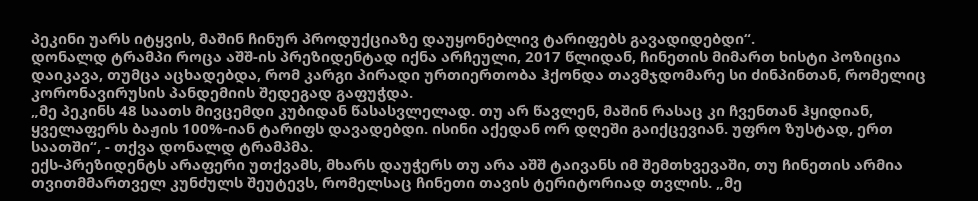პეკინი უარს იტყვის, მაშინ ჩინურ პროდუქციაზე დაუყონებლივ ტარიფებს გავადიდებდი“.
დონალდ ტრამპი როცა აშშ-ის პრეზიდენტად იქნა არჩეული, 2017 წლიდან, ჩინეთის მიმართ ხისტი პოზიცია დაიკავა, თუმცა აცხადებდა, რომ კარგი პირადი ურთიერთობა ჰქონდა თავმჯდომარე სი ძინპინთან, რომელიც კორონავირუსის პანდემიის შედეგად გაფუჭდა.
„მე პეკინს 48 საათს მივცემდი კუბიდან წასასვლელად. თუ არ წავლენ, მაშინ რასაც კი ჩვენთან ჰყიდიან, ყველაფერს ბაჟის 100%-იან ტარიფს დავადებდი. ისინი აქედან ორ დღეში გაიქცევიან. უფრო ზუსტად, ერთ საათში“, - თქვა დონალდ ტრამპმა.
ექს-პრეზიდენტს არაფერი უთქვამს, მხარს დაუჭერს თუ არა აშშ ტაივანს იმ შემთხვევაში, თუ ჩინეთის არმია თვითმმართველ კუნძულს შეუტევს, რომელსაც ჩინეთი თავის ტერიტორიად თვლის. „მე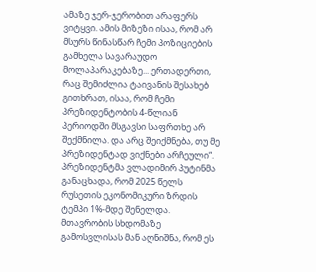ამაზე ჯერ-ჯერობით არაფერს ვიტყვი. ამის მიზეზი ისაა, რომ არ მსურს წინასწარ ჩემი პოზიციების გამხელა სავარაუდო მოლაპარაკებაზე... ერთადერთი, რაც შემიძლია ტაივანის შესახებ გითხრათ, ისაა, რომ ჩემი პრეზიდენტობის 4-წლიან პერიოდში მსგავსი საფრთხე არ შექმნილა. და არც შეიქმნება, თუ მე პრეზიდენტად ვიქნები არჩეული“.
პრეზიდენტმა ვლადიმირ პუტინმა განაცხადა, რომ 2025 წელს რუსეთის ეკონომიკური ზრდის ტემპი 1%-მდე შენელდა.
მთავრობის სხდომაზე გამოსვლისას მან აღნიშნა, რომ ეს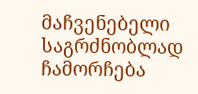მაჩვენებელი საგრძნობლად ჩამორჩება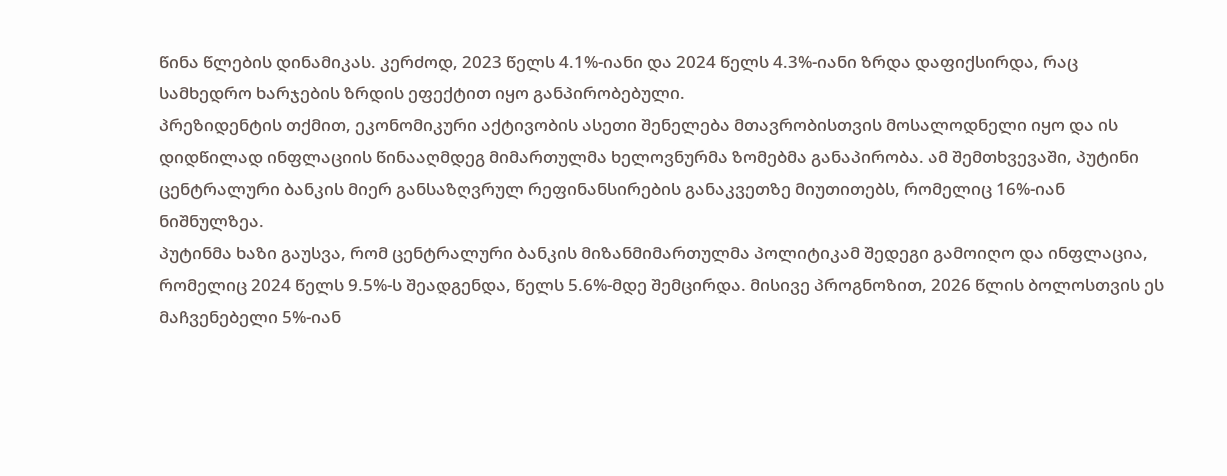წინა წლების დინამიკას. კერძოდ, 2023 წელს 4.1%-იანი და 2024 წელს 4.3%-იანი ზრდა დაფიქსირდა, რაც სამხედრო ხარჯების ზრდის ეფექტით იყო განპირობებული.
პრეზიდენტის თქმით, ეკონომიკური აქტივობის ასეთი შენელება მთავრობისთვის მოსალოდნელი იყო და ის დიდწილად ინფლაციის წინააღმდეგ მიმართულმა ხელოვნურმა ზომებმა განაპირობა. ამ შემთხვევაში, პუტინი ცენტრალური ბანკის მიერ განსაზღვრულ რეფინანსირების განაკვეთზე მიუთითებს, რომელიც 16%-იან ნიშნულზეა.
პუტინმა ხაზი გაუსვა, რომ ცენტრალური ბანკის მიზანმიმართულმა პოლიტიკამ შედეგი გამოიღო და ინფლაცია, რომელიც 2024 წელს 9.5%-ს შეადგენდა, წელს 5.6%-მდე შემცირდა. მისივე პროგნოზით, 2026 წლის ბოლოსთვის ეს მაჩვენებელი 5%-იან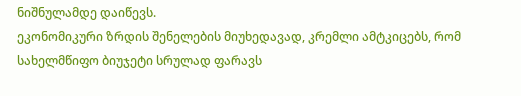ნიშნულამდე დაიწევს.
ეკონომიკური ზრდის შენელების მიუხედავად, კრემლი ამტკიცებს, რომ სახელმწიფო ბიუჯეტი სრულად ფარავს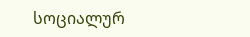სოციალურ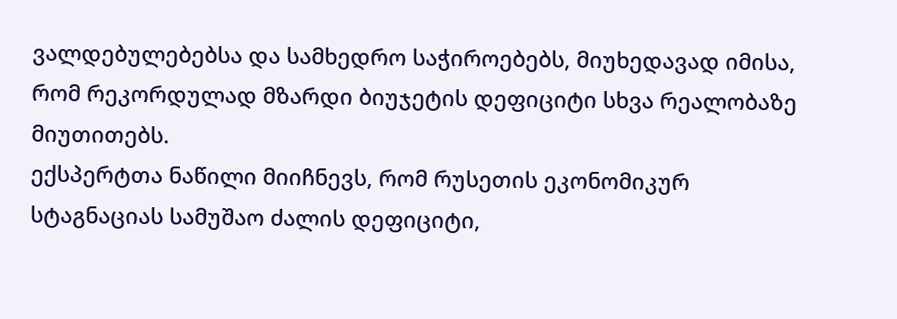ვალდებულებებსა და სამხედრო საჭიროებებს, მიუხედავად იმისა, რომ რეკორდულად მზარდი ბიუჯეტის დეფიციტი სხვა რეალობაზე მიუთითებს.
ექსპერტთა ნაწილი მიიჩნევს, რომ რუსეთის ეკონომიკურ სტაგნაციას სამუშაო ძალის დეფიციტი,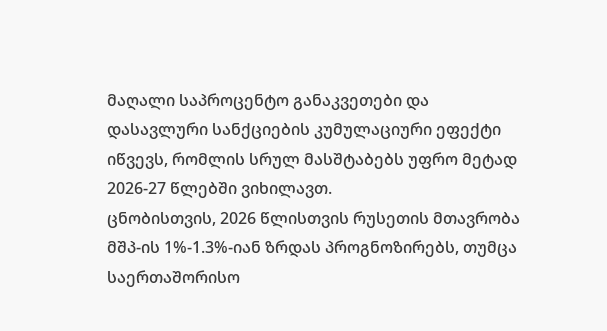მაღალი საპროცენტო განაკვეთები და დასავლური სანქციების კუმულაციური ეფექტი იწვევს, რომლის სრულ მასშტაბებს უფრო მეტად 2026-27 წლებში ვიხილავთ.
ცნობისთვის, 2026 წლისთვის რუსეთის მთავრობა მშპ-ის 1%-1.3%-იან ზრდას პროგნოზირებს, თუმცა საერთაშორისო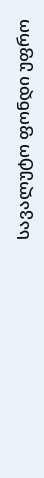სავალუტო ფონდი უფრო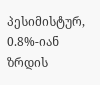პესიმისტურ, 0.8%-იან ზრდის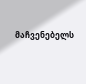მაჩვენებელს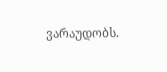ვარაუდობს.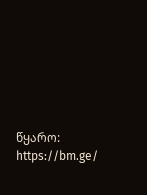წყარო: https://bm.ge/